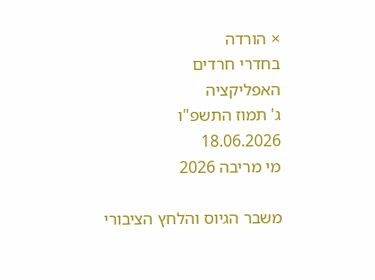× הורדה
בחדרי חרדים
האפליקציה
ג' תמוז התשפ"ו
18.06.2026
מי מריבה 2026

משבר הגיוס והלחץ הציבורי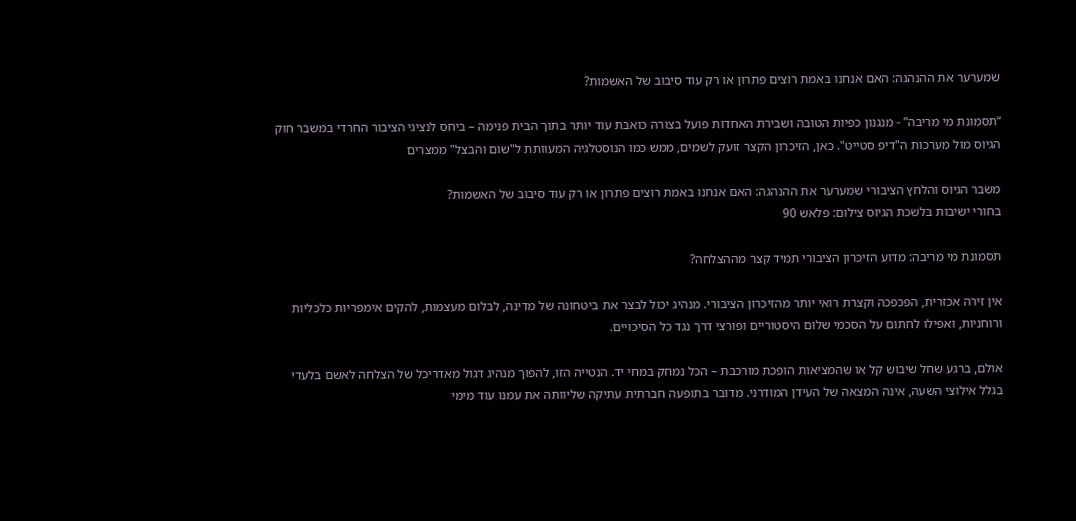שמערער את ההנהגה: האם אנחנו באמת רוצים פתרון או רק עוד סיבוב של האשמות?

“תסמונת מי מריבה” - מנגנון כפיות הטובה ושבירת האחדות פועל בצורה כואבת עוד יותר בתוך הבית פנימה – ביחס לנציגי הציבור החרדי במשבר חוק הגיוס מול מערכות ה"דיפ סטייט". כאן, הזיכרון הקצר זועק לשמים, ממש כמו הנוסטלגיה המעוותת ל"שום והבצל" ממצרים

משבר הגיוס והלחץ הציבורי שמערער את ההנהגה: האם אנחנו באמת רוצים פתרון או רק עוד סיבוב של האשמות?
בחורי ישיבות בלשכת הגיוס צילום: פלאש 90

תסמונת מי מריבה: מדוע הזיכרון הציבורי תמיד קצר מההצלחה?

אין זירה אכזרית, הפכפכה וקצרת רואי יותר מהזיכרון הציבורי. מנהיג יכול לבצר את ביטחונה של מדינה, לבלום מעצמות, להקים אימפריות כלכליות ורוחניות, ואפילו לחתום על הסכמי שלום היסטוריים ופורצי דרך נגד כל הסיכויים.

אולם, ברגע שחל שיבוש קל או שהמציאות הופכת מורכבת – הכל נמחק במחי יד. הנטייה הזו, להפוך מנהיג דגול מאדריכל של הצלחה לאשם בלעדי בגלל אילוצי השעה, אינה המצאה של העידן המודרני. מדובר בתופעה חברתית עתיקה שליוותה את עמנו עוד מימי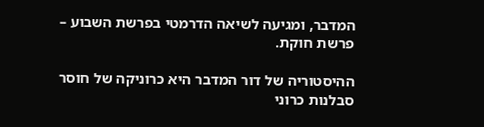המדבר, ומגיעה לשיאה הדרמטי בפרשת השבוע – פרשת חוקת.

ההיסטוריה של דור המדבר היא כרוניקה של חוסר סבלנות כרוני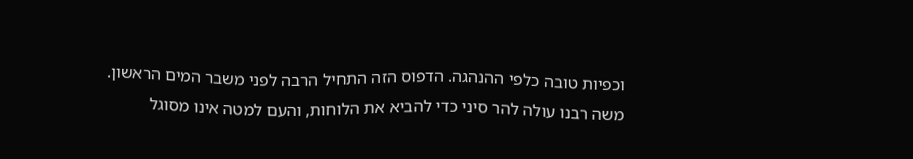וכפיות טובה כלפי ההנהגה. הדפוס הזה התחיל הרבה לפני משבר המים הראשון. משה רבנו עולה להר סיני כדי להביא את הלוחות, והעם למטה אינו מסוגל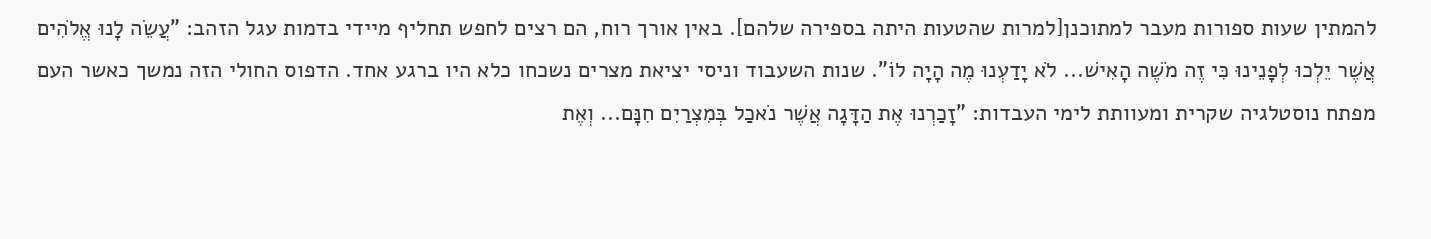להמתין שעות ספורות מעבר למתוכנן[למרות שהטעות היתה בספירה שלהם]. באין אורך רוח, הם רצים לחפש תחליף מיידי בדמות עגל הזהב: "עֲשֵׂה לָנוּ אֱלֹהִים אֲשֶׁר יֵלְכוּ לְפָנֵינוּ כִּי זֶה מֹשֶׁה הָאִישׁ... לֹא יָדַעְנוּ מֶה הָיָה לוֹ". שנות השעבוד וניסי יציאת מצרים נשכחו כלא היו ברגע אחד. הדפוס החולי הזה נמשך כאשר העם מפתח נוסטלגיה שקרית ומעוותת לימי העבדות: "זָכַרְנוּ אֶת הַדָּגָה אֲשֶׁר נֹאכַל בְּמִצְרַיִם חִנָּם... וְאֶת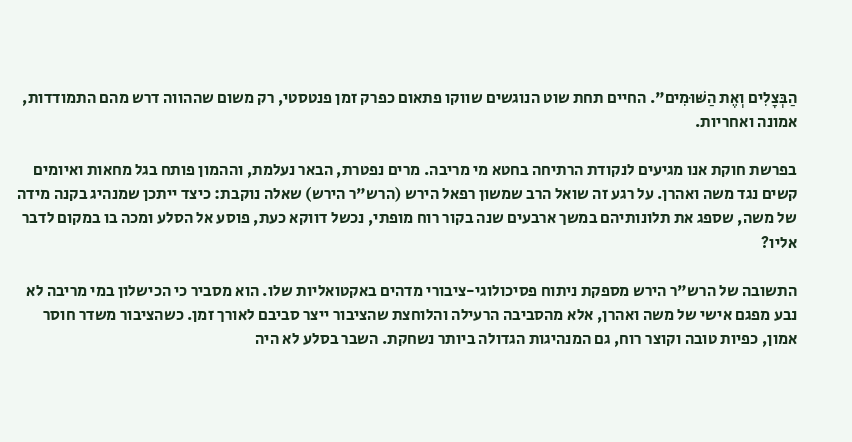הַבְּצָלִים וְאֶת הַשּׁוּמִים". החיים תחת שוט הנוגשים שווקו פתאום כפרק זמן פנטסטי, רק משום שההווה דרש מהם התמודדות, אמונה ואחריות.

בפרשת חוקת אנו מגיעים לנקודת הרתיחה בחטא מי מריבה. מרים נפטרת, הבאר נעלמת, וההמון פותח בגל מחאות ואיומים קשים נגד משה ואהרן. על רגע זה שואל הרב שמשון רפאל הירש (הרש"ר הירש) שאלה נוקבת: כיצד ייתכן שמנהיג בקנה מידה של משה, שספג את תלונותיהם במשך ארבעים שנה בקור רוח מופתי, נכשל דווקא כעת, פוסע אל הסלע ומכה בו במקום לדבר אליו?

התשובה של הרש"ר הירש מספקת ניתוח פסיכולוגי-ציבורי מדהים באקטואליות שלו. הוא מסביר כי הכישלון במי מריבה לא נבע מפגם אישי של משה ואהרן, אלא מהסביבה הרעילה והלוחצת שהציבור ייצר סביבם לאורך זמן. כשהציבור משדר חוסר אמון, כפיות טובה וקוצר רוח, גם המנהיגות הגדולה ביותר נשחקת. השבר בסלע לא היה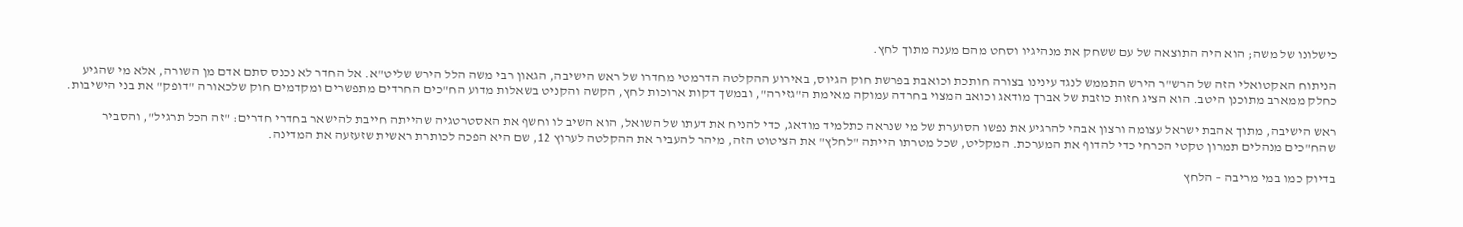כישלונו של משה; הוא היה התוצאה של עם ששחק את מנהיגיו וסחט מהם מענה מתוך לחץ.

הניתוח האקטואלי הזה של הרש"ר הירש התממש לנגד עינינו בצורה חותכת וכואבת בפרשת חוק הגיוס, באירוע ההקלטה הדרמטי מחדרו של ראש הישיבה, הגאון רבי משה הלל הירש שליט"א. אל החדר לא נכנס סתם אדם מן השורה, אלא מי שהגיע כחלק ממארב מתוכנן היטב. הוא הציג חזות כוזבת של אברך מודאג וכואב המצוי בחרדה עמוקה מאימת ה"גזירה", ובמשך דקות ארוכות לחץ, הקשה והקניט בשאלות מדוע הח"כים החרדים מתפשרים ומקדמים חוק שלכאורה "דופק" את בני הישיבות.

ראש הישיבה, מתוך אהבת ישראל עצומה ורצון אבהי להרגיע את נפשו הסוערת של מי שנראה כתלמיד מודאג, כדי להניח את דעתו של השואל, הוא השיב לו וחשף את האסטרטגיה שהייתה חייבת להישאר בחדרי חדרים: "זה הכל תרגיל", והסביר שהח"כים מנהלים תמרון טקטי הכרחי כדי להדוף את המערכת. המקליט, שכל מטרתו הייתה "לחלץ" את הציטוט הזה, מיהר להעביר את ההקלטה לערוץ 12, שם היא הפכה לכותרת ראשית שזעזעה את המדינה.

בדיוק כמו במי מריבה – הלחץ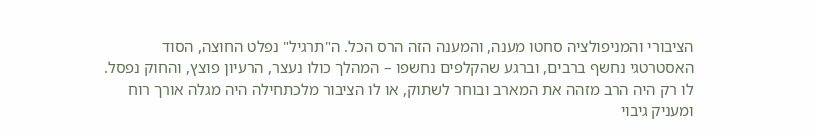הציבורי והמניפולציה סחטו מענה, והמענה הזה הרס הכל. ה"תרגיל" נפלט החוצה, הסוד האסטרטגי נחשף ברבים, וברגע שהקלפים נחשפו – המהלך כולו נעצר, הרעיון פוצץ, והחוק נפסל. לו רק היה הרב מזהה את המארב ובוחר לשתוק, או לו הציבור מלכתחילה היה מגלה אורך רוח ומעניק גיבוי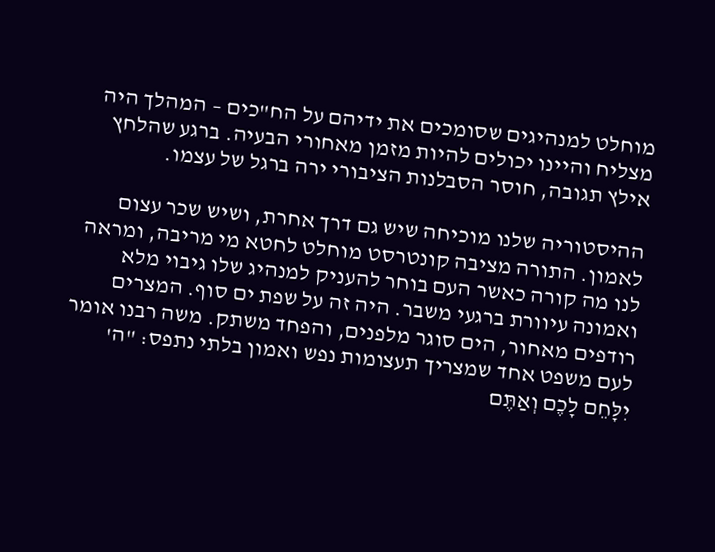מוחלט למנהיגים שסומכים את ידיהם על הח"כים – המהלך היה מצליח והיינו יכולים להיות מזמן מאחורי הבעיה. ברגע שהלחץ אילץ תגובה, חוסר הסבלנות הציבורי ירה ברגל של עצמו.

ההיסטוריה שלנו מוכיחה שיש גם דרך אחרת, ושיש שכר עצום לאמון. התורה מציבה קונטרסט מוחלט לחטא מי מריבה, ומראה לנו מה קורה כאשר העם בוחר להעניק למנהיג שלו גיבוי מלא ואמונה עיוורת ברגעי משבר. היה זה על שפת ים סוף. המצרים רודפים מאחור, הים סוגר מלפנים, והפחד משתק. משה רבנו אומר לעם משפט אחד שמצריך תעצומות נפש ואמון בלתי נתפס: "ה' יִלָּחֵם לָכֶם וְאַתֶּם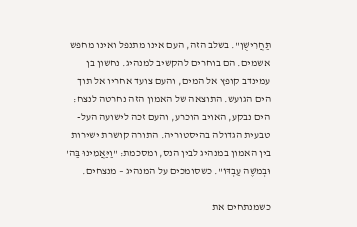תַּחֲרִישֻׁן". בשלב הזה, העם אינו מתנפל ואינו מחפש אשמים. הם בוחרים להקשיב למנהיג. נחשון בן עמינדב קופץ אל המים, והעם צועד אחריו אל תוך הים הגועש. התוצאה של האמון הזה נחרטה לנצח: הים נבקע, האויב הוכרע, והעם זכה לישועה העל-טבעית הגדולה בהיסטוריה. התורה קושרת ישירות בין האמון במנהיג לבין הנס, ומסכמת: "וַיַּאֲמִינוּ בַּה' וּבְמֹשֶׁה עַבְדּוֹ". כשסומכים על המנהיג – מנצחים.

כשמנתחים את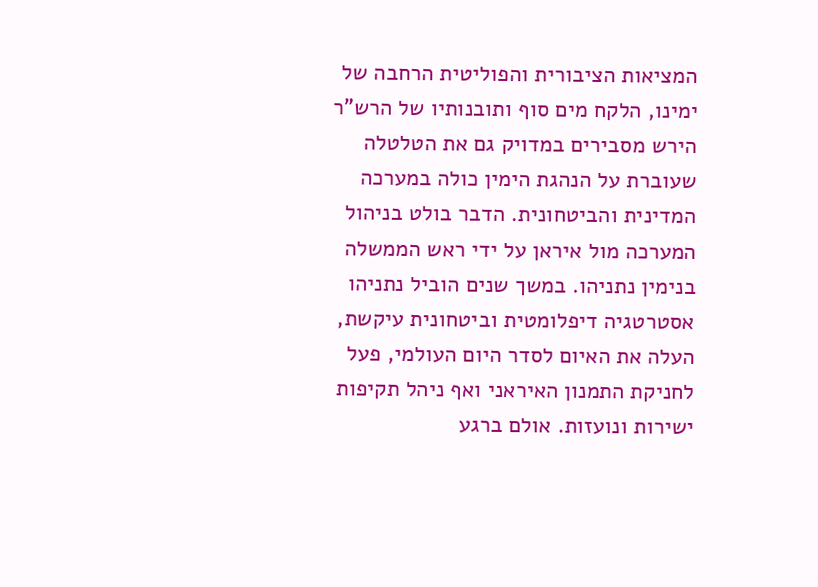המציאות הציבורית והפוליטית הרחבה של ימינו, הלקח מים סוף ותובנותיו של הרש"ר הירש מסבירים במדויק גם את הטלטלה שעוברת על הנהגת הימין כולה במערכה המדינית והביטחונית. הדבר בולט בניהול המערכה מול איראן על ידי ראש הממשלה בנימין נתניהו. במשך שנים הוביל נתניהו אסטרטגיה דיפלומטית וביטחונית עיקשת, העלה את האיום לסדר היום העולמי, פעל לחניקת התמנון האיראני ואף ניהל תקיפות ישירות ונועזות. אולם ברגע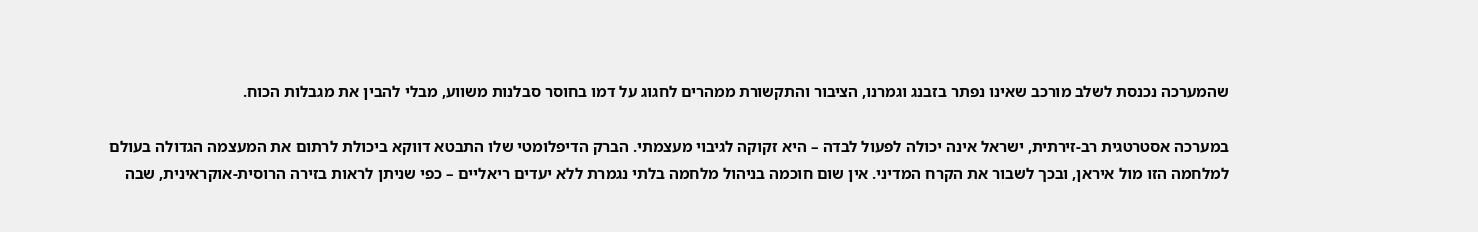שהמערכה נכנסת לשלב מורכב שאינו נפתר בזבנג וגמרנו, הציבור והתקשורת ממהרים לחגוג על דמו בחוסר סבלנות משווע, מבלי להבין את מגבלות הכוח.

במערכה אסטרטגית רב-זירתית, ישראל אינה יכולה לפעול לבדה – היא זקוקה לגיבוי מעצמתי. הברק הדיפלומטי שלו התבטא דווקא ביכולת לרתום את המעצמה הגדולה בעולם למלחמה הזו מול איראן, ובכך לשבור את הקרח המדיני. אין שום חוכמה בניהול מלחמה בלתי נגמרת ללא יעדים ריאליים – כפי שניתן לראות בזירה הרוסית-אוקראינית, שבה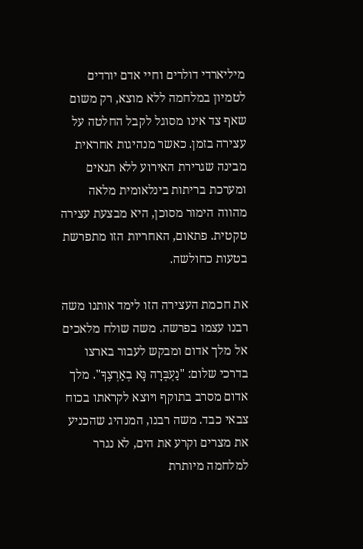מיליארדי דולרים וחיי אדם יורדים לטמיון במלחמה ללא מוצא, רק משום שאף צד אינו מסוגל לקבל החלטה על עצירה בזמן. כאשר מנהיגות אחראית מבינה שגרירת האירוע ללא תנאים ומערכת בריתות בינלאומית מלאה מהווה הימור מסוכן, היא מבצעת עצירה טקטית. פתאום, האחריות הזו מתפרשת בטעות כחולשה.

את חכמת העצירה הזו לימד אותנו משה רבנו עצמו בפרשה. משה שולח מלאכים אל מלך אדום ומבקש לעבור בארצו בדרכי שלום: "נַעְבְּרָה נָּא בְאַרְצֶךָ". מלך אדום מסרב בתוקף ויוצא לקראתו בכוח צבאי כבד. משה רבנו, המנהיג שהכניע את מצרים וקרע את הים, לא נגרר למלחמה מיותרת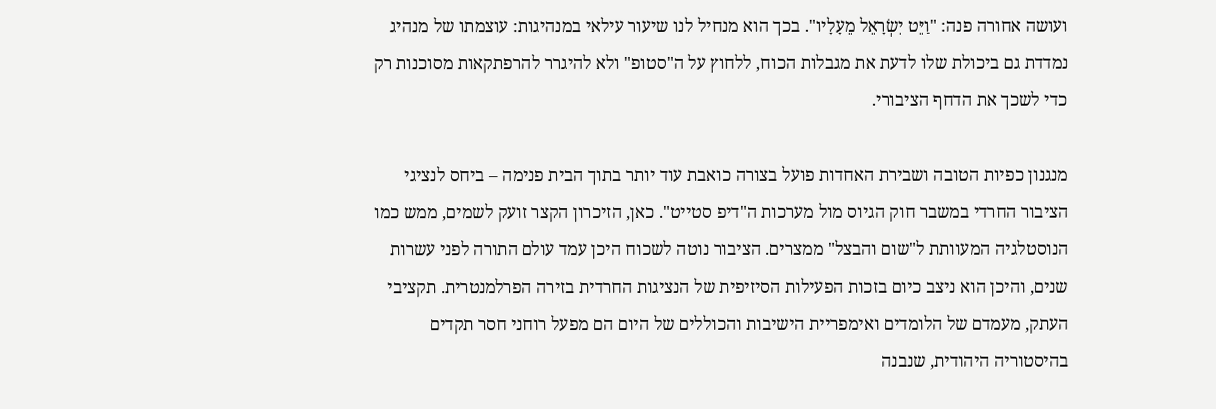ועושה אחורה פנה: "וַיֵּט יִשְׂרָאֵל מֵעָלָיו". בכך הוא מנחיל לנו שיעור עילאי במנהיגות: עוצמתו של מנהיג נמדדת גם ביכולת שלו לדעת את מגבלות הכוח, ללחוץ על ה"סטופ" ולא להיגרר להרפתקאות מסוכנות רק כדי לשכך את הדחף הציבורי.

מנגנון כפיות הטובה ושבירת האחדות פועל בצורה כואבת עוד יותר בתוך הבית פנימה – ביחס לנציגי הציבור החרדי במשבר חוק הגיוס מול מערכות ה"דיפ סטייט". כאן, הזיכרון הקצר זועק לשמים, ממש כמו הנוסטלגיה המעוותת ל"שום והבצל" ממצרים. הציבור נוטה לשכוח היכן עמד עולם התורה לפני עשרות שנים, והיכן הוא ניצב כיום בזכות הפעילות הסיזיפית של הנציגות החרדית בזירה הפרלמנטרית. תקציבי העתק, מעמדם של הלומדים ואימפריית הישיבות והכוללים של היום הם מפעל רוחני חסר תקדים בהיסטוריה היהודית, שנבנה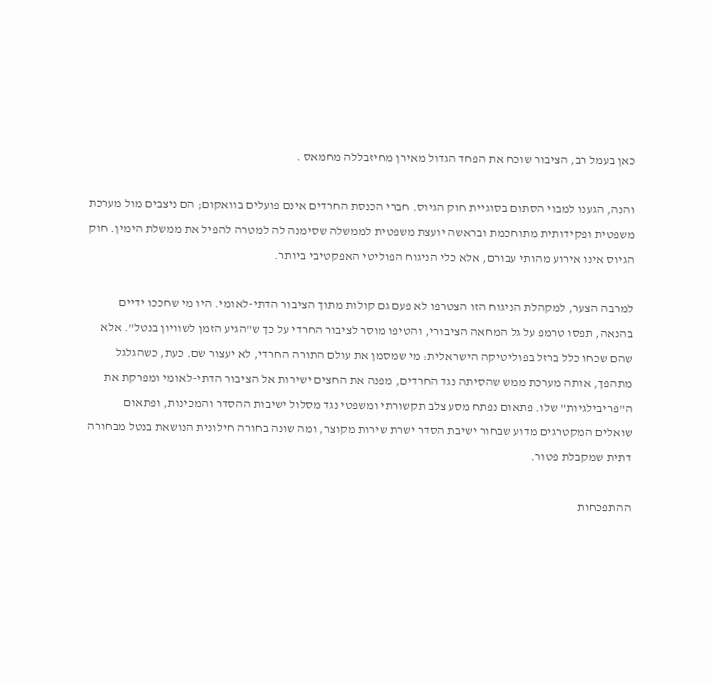כאן בעמל רב, הציבור שוכח את הפחד הגדול מאירן מחיזבללה מחמאס .

והנה, הגענו למבוי הסתום בסוגיית חוק הגיוס. חברי הכנסת החרדים אינם פועלים בוואקום; הם ניצבים מול מערכת משפטית ופקידותית מתוחכמת ובראשה יועצת משפטית לממשלה שסימנה לה למטרה להפיל את ממשלת הימין. חוק הגיוס אינו אירוע מהותי עבורם, אלא כלי הניגוח הפוליטי האפקטיבי ביותר.

למרבה הצער, למקהלת הניגוח הזו הצטרפו לא פעם גם קולות מתוך הציבור הדתי-לאומי. היו מי שחככו ידיים בהנאה, תפסו טרמפ על גל המחאה הציבורי, והטיפו מוסר לציבור החרדי על כך ש"הגיע הזמן לשוויון בנטל". אלא שהם שכחו כלל ברזל בפוליטיקה הישראלית: מי שמסמן את עולם התורה החרדי, לא יעצור שם. כעת, כשהגלגל מתהפך, אותה מערכת ממש שהסיתה נגד החרדים, מפנה את החצים ישירות אל הציבור הדתי-לאומי ומפרקת את ה"פריבילגיות" שלו. פתאום נפתח מסע צלב תקשורתי ומשפטי נגד מסלול ישיבות ההסדר והמכינות, ופתאום שואלים המקטרגים מדוע שבחור ישיבת הסדר ישרת שירות מקוצר, ומה שונה בחורה חילונית הנושאת בנטל מבחורה דתית שמקבלת פטור.

ההתפכחות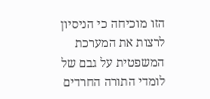הזו מוכיחה כי הניסיון לרצות את המערכת המשפטית על גבם של לומדי התורה החרדים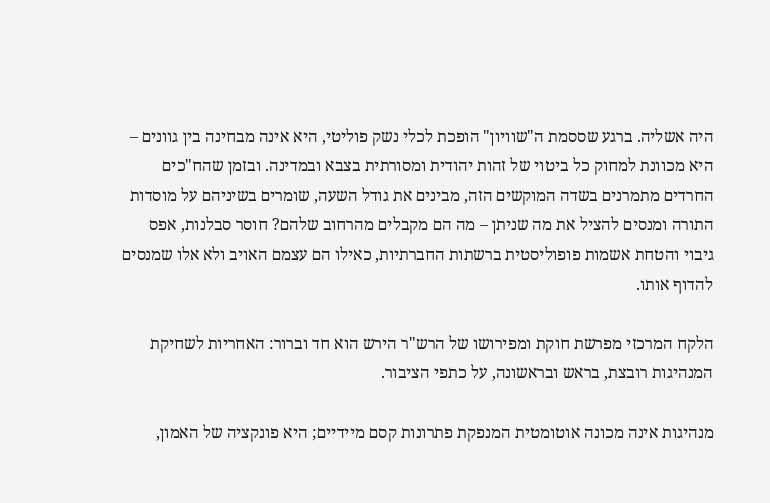היה אשליה. ברגע שססמת ה"שוויון" הופכת לכלי נשק פוליטי, היא אינה מבחינה בין גוונים – היא מכוונת למחוק כל ביטוי של זהות יהודית ומסורתית בצבא ובמדינה. ובזמן שהח"כים החרדים מתמרנים בשדה המוקשים הזה, מבינים את גודל השעה, שומרים בשיניהם על מוסדות התורה ומנסים להציל את מה שניתן – מה הם מקבלים מהרחוב שלהם? חוסר סבלנות, אפס גיבוי והטחת אשמות פופוליסטית ברשתות החברתיות, כאילו הם עצמם האויב ולא אלו שמנסים להדוף אותו.

הלקח המרכזי מפרשת חוקת ומפירושו של הרש"ר הירש הוא חד וברור: האחריות לשחיקת המנהיגות רובצת, בראש ובראשונה, על כתפי הציבור.

מנהיגות אינה מכונה אוטומטית המנפקת פתרונות קסם מיידיים; היא פונקציה של האמון,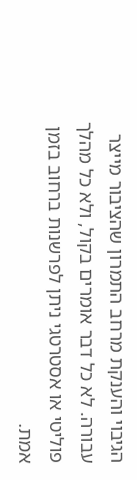הגיבוי והענקת מרחב התמרון שהציבור מייצר עבורה. לא כל דבר אומרים בקול, ולא כל מהלך פוליטי או אסטרטגי ניתן לפרשנות ברחוב בזמן אמת.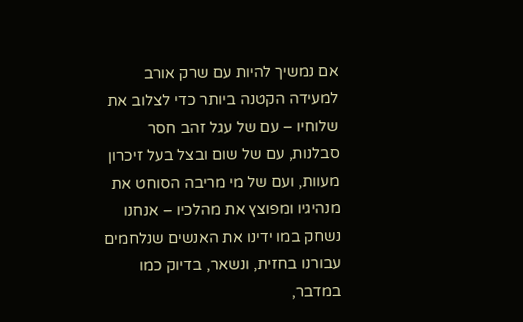אם נמשיך להיות עם שרק אורב למעידה הקטנה ביותר כדי לצלוב את שלוחיו – עם של עגל זהב חסר סבלנות, עם של שום ובצל בעל זיכרון מעוות, ועם של מי מריבה הסוחט את מנהיגיו ומפוצץ את מהלכיו – אנחנו נשחק במו ידינו את האנשים שנלחמים עבורנו בחזית, ונשאר, בדיוק כמו במדבר,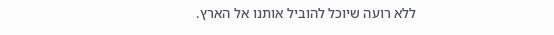ללא רועה שיוכל להוביל אותנו אל הארץ.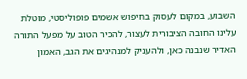השבוע, במקום לעסוק בחיפוש אשמים פופוליסטי, מוטלת עלינו החובה הציבורית לעצור, להכיר הטוב על מפעל התורה האדיר שנבנה כאן, ולהעניק למנהיגים את הגב, האמון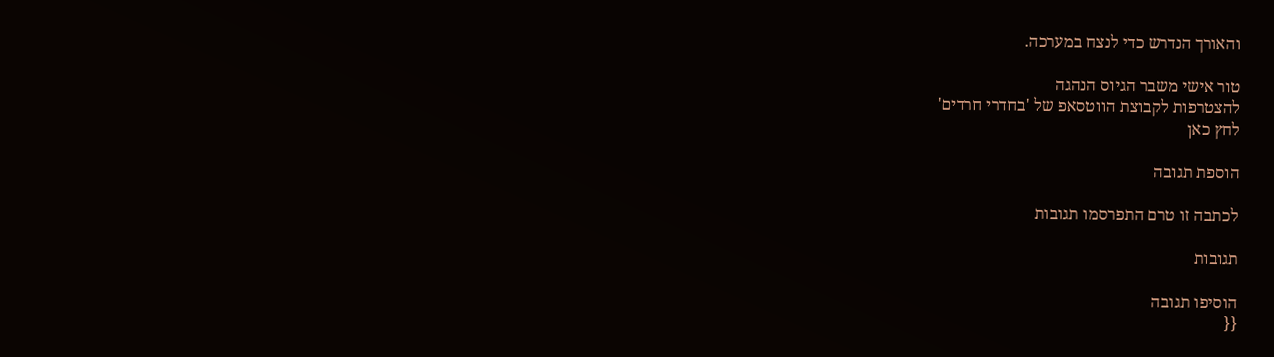והאורך הנדרש כדי לנצח במערכה.

טור אישי משבר הגיוס הנהגה
להצטרפות לקבוצת הווטסאפ של 'בחדרי חרדים'
לחץ כאן

הוספת תגובה

לכתבה זו טרם התפרסמו תגובות

תגובות

הוסיפו תגובה
{{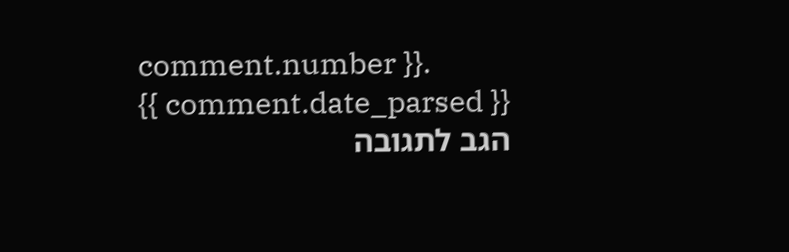comment.number }}.
{{ comment.date_parsed }}
הגב לתגובה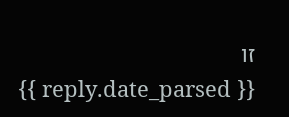זו
{{ reply.date_parsed }}